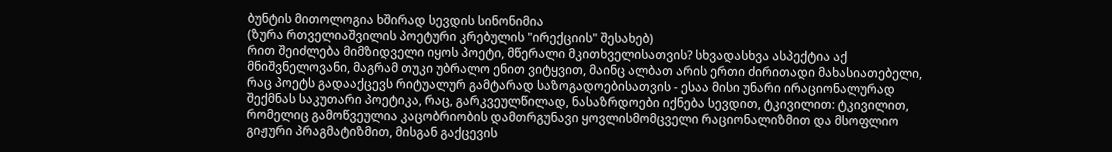ბუნტის მითოლოგია ხშირად სევდის სინონიმია
(ზურა რთველიაშვილის პოეტური კრებულის "ირექციის" შესახებ)
რით შეიძლება მიმზიდველი იყოს პოეტი, მწერალი მკითხველისათვის? სხვადასხვა ასპექტია აქ მნიშვნელოვანი, მაგრამ თუკი უბრალო ენით ვიტყვით, მაინც ალბათ არის ერთი ძირითადი მახასიათებელი, რაც პოეტს გადააქცევს რიტუალურ გამტარად საზოგადოებისათვის - ესაა მისი უნარი ირაციონალურად შექმნას საკუთარი პოეტიკა, რაც, გარკვეულწილად, ნასაზრდოები იქნება სევდით, ტკივილით: ტკივილით, რომელიც გამოწვეულია კაცობრიობის დამთრგუნავი ყოვლისმომცველი რაციონალიზმით და მსოფლიო გიჟური პრაგმატიზმით, მისგან გაქცევის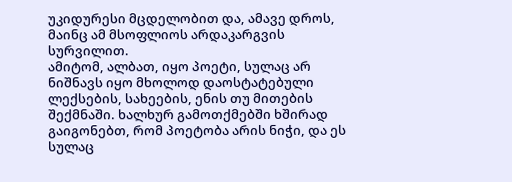უკიდურესი მცდელობით და, ამავე დროს, მაინც ამ მსოფლიოს არდაკარგვის სურვილით.
ამიტომ, ალბათ, იყო პოეტი, სულაც არ ნიშნავს იყო მხოლოდ დაოსტატებული ლექსების, სახეების, ენის თუ მითების შექმნაში. ხალხურ გამოთქმებში ხშირად გაიგონებთ, რომ პოეტობა არის ნიჭი, და ეს სულაც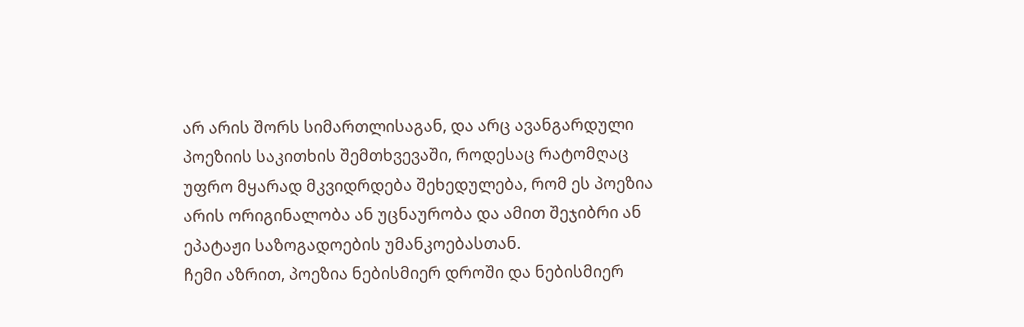არ არის შორს სიმართლისაგან, და არც ავანგარდული პოეზიის საკითხის შემთხვევაში, როდესაც რატომღაც უფრო მყარად მკვიდრდება შეხედულება, რომ ეს პოეზია არის ორიგინალობა ან უცნაურობა და ამით შეჯიბრი ან ეპატაჟი საზოგადოების უმანკოებასთან.
ჩემი აზრით, პოეზია ნებისმიერ დროში და ნებისმიერ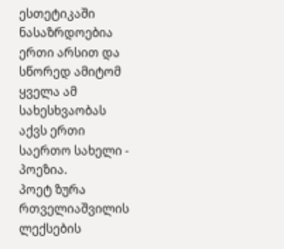ესთეტიკაში ნასაზრდოებია ერთი არსით და სწორედ ამიტომ ყველა ამ სახესხვაობას აქვს ერთი საერთო სახელი - პოეზია.
პოეტ ზურა რთველიაშვილის ლექსების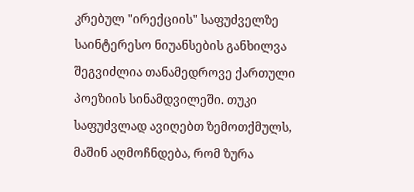კრებულ "ირექციის" საფუძველზე საინტერესო ნიუანსების განხილვა შეგვიძლია თანამედროვე ქართული პოეზიის სინამდვილეში. თუკი საფუძვლად ავიღებთ ზემოთქმულს, მაშინ აღმოჩნდება, რომ ზურა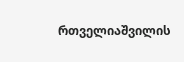რთველიაშვილის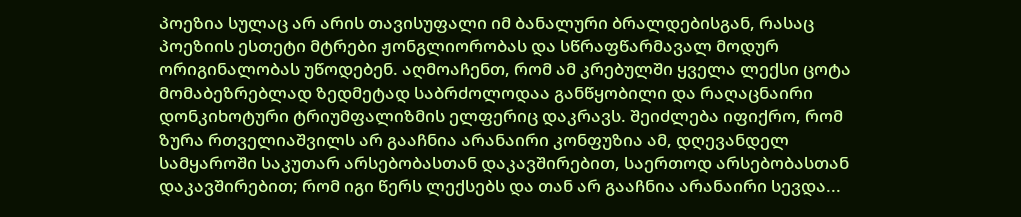პოეზია სულაც არ არის თავისუფალი იმ ბანალური ბრალდებისგან, რასაც პოეზიის ესთეტი მტრები ჟონგლიორობას და სწრაფწარმავალ მოდურ ორიგინალობას უწოდებენ. აღმოაჩენთ, რომ ამ კრებულში ყველა ლექსი ცოტა მომაბეზრებლად ზედმეტად საბრძოლოდაა განწყობილი და რაღაცნაირი დონკიხოტური ტრიუმფალიზმის ელფერიც დაკრავს. შეიძლება იფიქრო, რომ ზურა რთველიაშვილს არ გააჩნია არანაირი კონფუზია ამ, დღევანდელ სამყაროში საკუთარ არსებობასთან დაკავშირებით, საერთოდ არსებობასთან დაკავშირებით; რომ იგი წერს ლექსებს და თან არ გააჩნია არანაირი სევდა...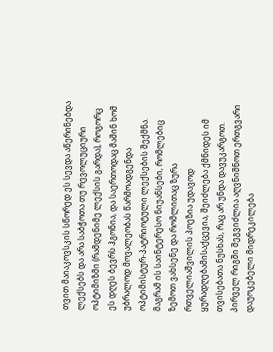თვით მაიაკოვსკის სწორედ ეს სევდა აწერინებდა ლექსებს და არა საბჭოთა თუ რევოლუციური ოპტიმიზმი (რამდენიმე ლექსის გარდა), როგორც ეს დღეს ბევრს ჰგონია, და საერთოდაც მაშინ ხომ უბრალოდ მოვალეობას წარმოადგენდა ოპტიმისტურ-პატრიოტული ლექსების შექმნა.
მაგრამ ის საინტერესო ნიუანსები, რომლებიც ზემოთ ვახსენე და რომლითაც ზურა რთველიაშვილის პოეზია უდავოდ ყურადღებამისაქცევია, შეიძლება ქმნიდეს იმ თვისებათა ნუსხას, რაც არ უნდა დავუკარგოთ. პირველ რიგში შეგვიძლია აღვნიშნოთ ერთგვარი დაუოკებელი მიდრეკილება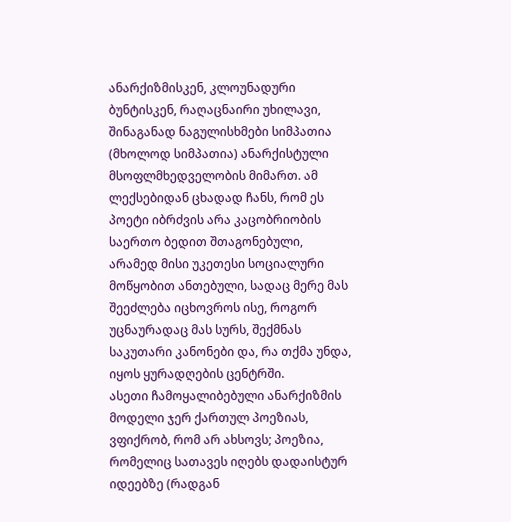ანარქიზმისკენ, კლოუნადური ბუნტისკენ, რაღაცნაირი უხილავი, შინაგანად ნაგულისხმები სიმპათია (მხოლოდ სიმპათია) ანარქისტული მსოფლმხედველობის მიმართ. ამ ლექსებიდან ცხადად ჩანს, რომ ეს პოეტი იბრძვის არა კაცობრიობის საერთო ბედით შთაგონებული, არამედ მისი უკეთესი სოციალური მოწყობით ანთებული, სადაც მერე მას შეეძლება იცხოვროს ისე, როგორ უცნაურადაც მას სურს, შექმნას საკუთარი კანონები და, რა თქმა უნდა, იყოს ყურადღების ცენტრში.
ასეთი ჩამოყალიბებული ანარქიზმის მოდელი ჯერ ქართულ პოეზიას, ვფიქრობ, რომ არ ახსოვს; პოეზია, რომელიც სათავეს იღებს დადაისტურ იდეებზე (რადგან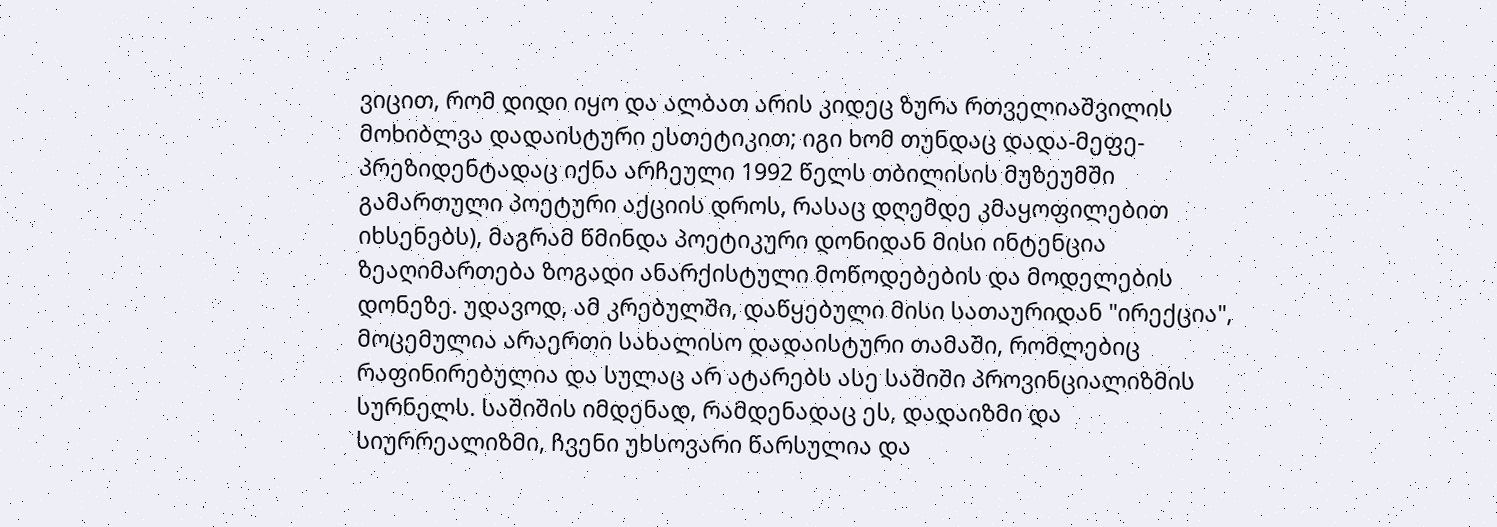ვიცით, რომ დიდი იყო და ალბათ არის კიდეც ზურა რთველიაშვილის მოხიბლვა დადაისტური ესთეტიკით; იგი ხომ თუნდაც დადა-მეფე-პრეზიდენტადაც იქნა არჩეული 1992 წელს თბილისის მუზეუმში გამართული პოეტური აქციის დროს, რასაც დღემდე კმაყოფილებით იხსენებს), მაგრამ წმინდა პოეტიკური დონიდან მისი ინტენცია ზეაღიმართება ზოგადი ანარქისტული მოწოდებების და მოდელების დონეზე. უდავოდ, ამ კრებულში, დაწყებული მისი სათაურიდან "ირექცია", მოცემულია არაერთი სახალისო დადაისტური თამაში, რომლებიც რაფინირებულია და სულაც არ ატარებს ასე საშიში პროვინციალიზმის სურნელს. საშიშის იმდენად, რამდენადაც ეს, დადაიზმი და სიურრეალიზმი, ჩვენი უხსოვარი წარსულია და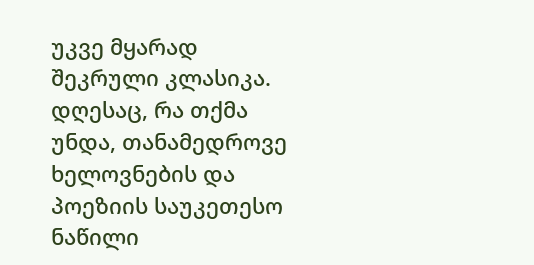უკვე მყარად შეკრული კლასიკა. დღესაც, რა თქმა უნდა, თანამედროვე ხელოვნების და პოეზიის საუკეთესო ნაწილი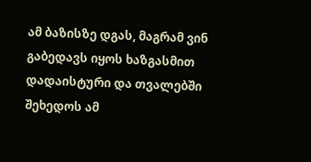ამ ბაზისზე დგას, მაგრამ ვინ გაბედავს იყოს ხაზგასმით დადაისტური და თვალებში შეხედოს ამ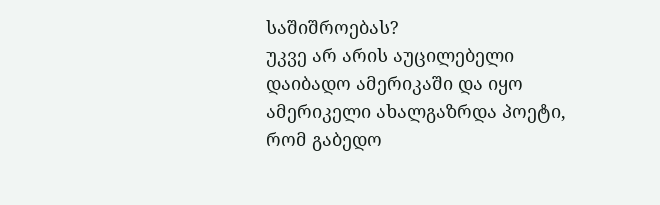საშიშროებას?
უკვე არ არის აუცილებელი დაიბადო ამერიკაში და იყო ამერიკელი ახალგაზრდა პოეტი, რომ გაბედო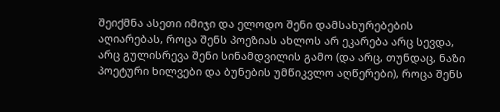შეიქმნა ასეთი იმიჯი და ელოდო შენი დამსახურებების აღიარებას, როცა შენს პოეზიას ახლოს არ ეკარება არც სევდა, არც გულისრევა შენი სინამდვილის გამო (და არც, თუნდაც, ნაზი პოეტური ხილვები და ბუნების უმწიკვლო აღწერები), როცა შენს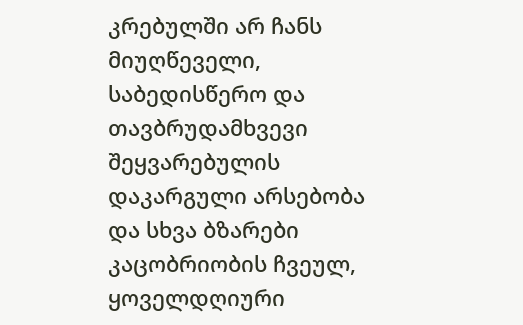კრებულში არ ჩანს მიუღწეველი, საბედისწერო და თავბრუდამხვევი შეყვარებულის დაკარგული არსებობა და სხვა ბზარები კაცობრიობის ჩვეულ, ყოველდღიური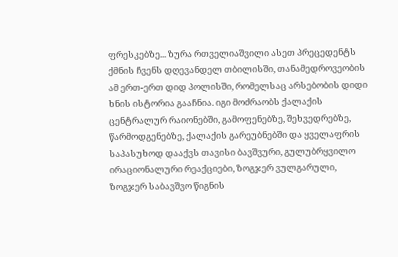ფრესკებზე... ზურა რთველიაშვილი ასეთ პრეცედენტს ქმნის ჩვენს დღევანდელ თბილისში, თანამედროვეობის ამ ერთ-ერთ დიდ პოლისში, რომელსაც არსებობის დიდი ხნის ისტორია გააჩნია. იგი მოძრაობს ქალაქის ცენტრალურ რაიონებში, გამოფენებზე, შეხვედრებზე, წარმოდგენებზე, ქალაქის გარეუბნებში და ყველაფრის საპასუხოდ დააქვს თავისი ბავშვური, გულუბრყვილო ირაციონალური რეაქციები, ზოგჯერ ვულგარული, ზოგჯერ საბავშვო წიგნის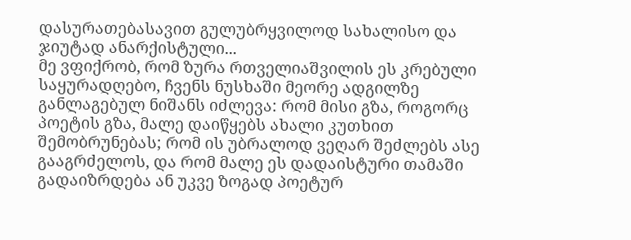დასურათებასავით გულუბრყვილოდ სახალისო და ჯიუტად ანარქისტული...
მე ვფიქრობ, რომ ზურა რთველიაშვილის ეს კრებული საყურადღებო, ჩვენს ნუსხაში მეორე ადგილზე განლაგებულ ნიშანს იძლევა: რომ მისი გზა, როგორც პოეტის გზა, მალე დაიწყებს ახალი კუთხით შემობრუნებას; რომ ის უბრალოდ ვეღარ შეძლებს ასე გააგრძელოს, და რომ მალე ეს დადაისტური თამაში გადაიზრდება ან უკვე ზოგად პოეტურ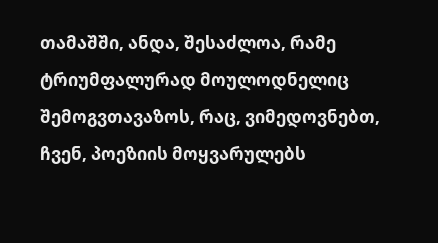თამაშში, ანდა, შესაძლოა, რამე ტრიუმფალურად მოულოდნელიც შემოგვთავაზოს, რაც, ვიმედოვნებთ, ჩვენ, პოეზიის მოყვარულებს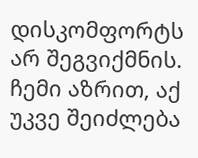დისკომფორტს არ შეგვიქმნის. ჩემი აზრით, აქ უკვე შეიძლება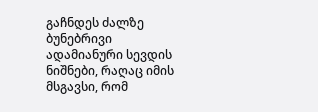გაჩნდეს ძალზე ბუნებრივი ადამიანური სევდის ნიშნები, რაღაც იმის მსგავსი, რომ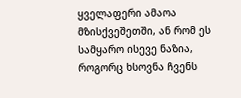ყველაფერი ამაოა მზისქვეშეთში, ან რომ ეს სამყარო ისევე ნაზია, როგორც ხსოვნა ჩვენს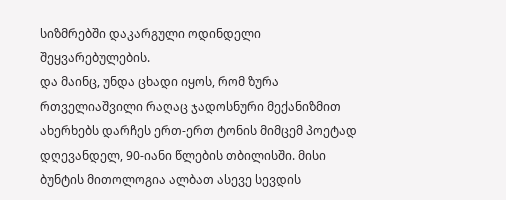სიზმრებში დაკარგული ოდინდელი შეყვარებულების.
და მაინც, უნდა ცხადი იყოს, რომ ზურა რთველიაშვილი რაღაც ჯადოსნური მექანიზმით ახერხებს დარჩეს ერთ-ერთ ტონის მიმცემ პოეტად დღევანდელ, 90-იანი წლების თბილისში. მისი ბუნტის მითოლოგია ალბათ ასევე სევდის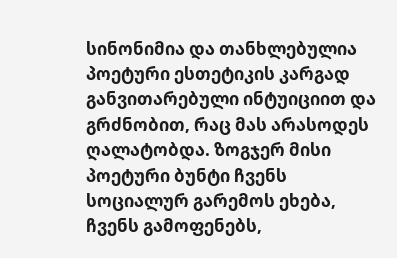სინონიმია და თანხლებულია პოეტური ესთეტიკის კარგად განვითარებული ინტუიციით და გრძნობით, რაც მას არასოდეს ღალატობდა. ზოგჯერ მისი პოეტური ბუნტი ჩვენს სოციალურ გარემოს ეხება, ჩვენს გამოფენებს,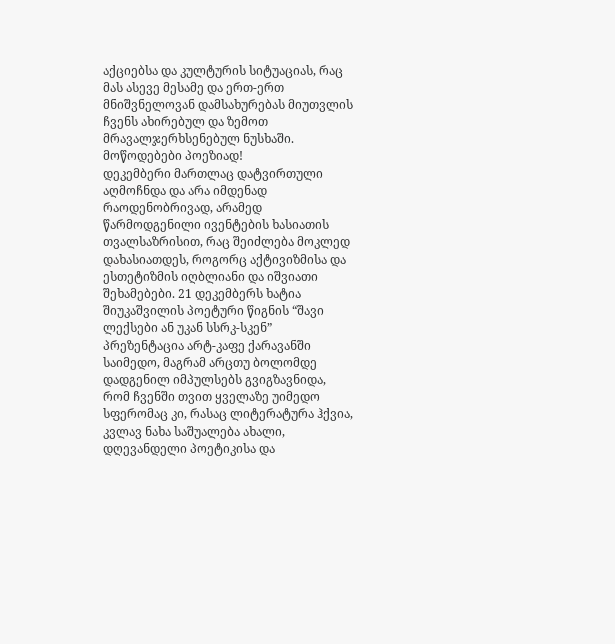აქციებსა და კულტურის სიტუაციას, რაც მას ასევე მესამე და ერთ-ერთ მნიშვნელოვან დამსახურებას მიუთვლის ჩვენს ახირებულ და ზემოთ მრავალჯერხსენებულ ნუსხაში.
მოწოდებები პოეზიად!
დეკემბერი მართლაც დატვირთული აღმოჩნდა და არა იმდენად რაოდენობრივად, არამედ წარმოდგენილი ივენტების ხასიათის თვალსაზრისით, რაც შეიძლება მოკლედ დახასიათდეს, როგორც აქტივიზმისა და ესთეტიზმის იღბლიანი და იშვიათი შეხამებები. 21 დეკემბერს ხატია შიუკაშვილის პოეტური წიგნის “შავი ლექსები ან უკან სსრკ-სკენ” პრეზენტაცია არტ-კაფე ქარავანში საიმედო, მაგრამ არცთუ ბოლომდე დადგენილ იმპულსებს გვიგზავნიდა, რომ ჩვენში თვით ყველაზე უიმედო სფერომაც კი, რასაც ლიტერატურა ჰქვია, კვლავ ნახა საშუალება ახალი, დღევანდელი პოეტიკისა და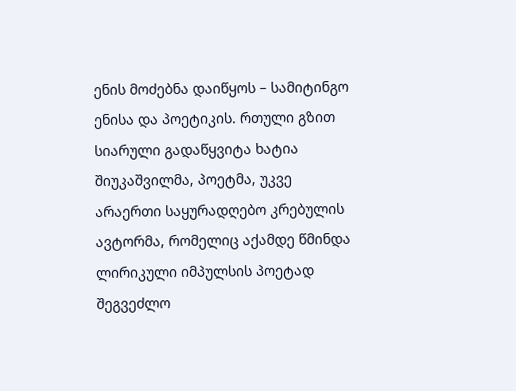ენის მოძებნა დაიწყოს – სამიტინგო ენისა და პოეტიკის. რთული გზით სიარული გადაწყვიტა ხატია შიუკაშვილმა, პოეტმა, უკვე არაერთი საყურადღებო კრებულის ავტორმა, რომელიც აქამდე წმინდა ლირიკული იმპულსის პოეტად შეგვეძლო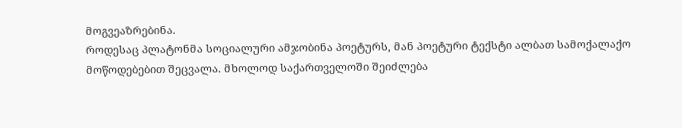მოგვეაზრებინა.
როდესაც პლატონმა სოციალური ამჯობინა პოეტურს, მან პოეტური ტექსტი ალბათ სამოქალაქო მოწოდებებით შეცვალა. მხოლოდ საქართველოში შეიძლება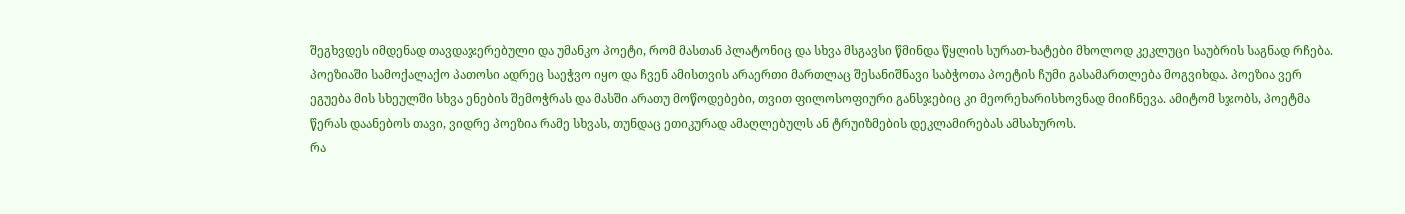შეგხვდეს იმდენად თავდაჯერებული და უმანკო პოეტი, რომ მასთან პლატონიც და სხვა მსგავსი წმინდა წყლის სურათ-ხატები მხოლოდ კეკლუცი საუბრის საგნად რჩება. პოეზიაში სამოქალაქო პათოსი ადრეც საეჭვო იყო და ჩვენ ამისთვის არაერთი მართლაც შესანიშნავი საბჭოთა პოეტის ჩუმი გასამართლება მოგვიხდა. პოეზია ვერ ეგუება მის სხეულში სხვა ენების შემოჭრას და მასში არათუ მოწოდებები, თვით ფილოსოფიური განსჯებიც კი მეორეხარისხოვნად მიიჩნევა. ამიტომ სჯობს, პოეტმა წერას დაანებოს თავი, ვიდრე პოეზია რამე სხვას, თუნდაც ეთიკურად ამაღლებულს ან ტრუიზმების დეკლამირებას ამსახუროს.
რა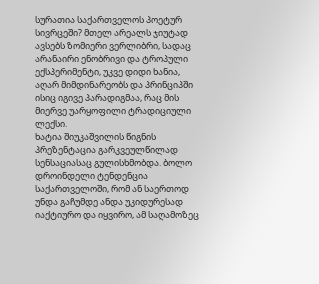სურათია საქართველოს პოეტურ სივრცეში? მთელ არეალს ჯიუტად ავსებს ზომიერი ვერლიბრი, სადაც არანაირი ენობრივი და ტროპული ექსპერიმენტი, უკვე დიდი ხანია, აღარ მიმდინარეობს და პრინციპში ისიც იგივე პარადიგმაა, რაც მის მიერვე უარყოფილი ტრადიციული ლექსი.
ხატია შიუკაშვილის წიგნის პრეზენტაცია გარკვეულწილად სენსაციასაც გულისხმობდა. ბოლო დროინდელი ტენდენცია საქართველოში, რომ ან საერთოდ უნდა გაჩუმდე ანდა უკიდურესად იაქტიურო და იყვირო, ამ საღამოზეც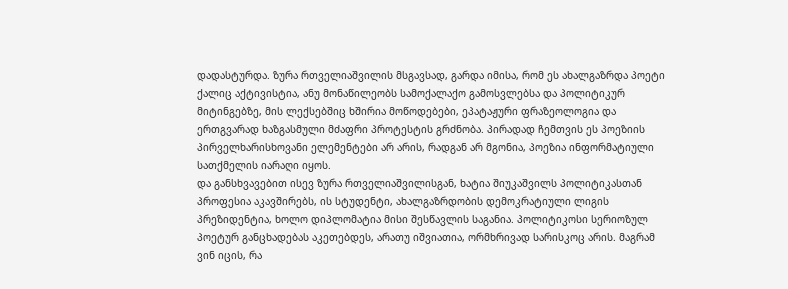დადასტურდა. ზურა რთველიაშვილის მსგავსად, გარდა იმისა, რომ ეს ახალგაზრდა პოეტი ქალიც აქტივისტია, ანუ მონაწილეობს სამოქალაქო გამოსვლებსა და პოლიტიკურ მიტინგებზე, მის ლექსებშიც ხშირია მოწოდებები, ეპატაჟური ფრაზეოლოგია და ერთგვარად ხაზგასმული მძაფრი პროტესტის გრძნობა. პირადად ჩემთვის ეს პოეზიის პირველხარისხოვანი ელემენტები არ არის, რადგან არ მგონია, პოეზია ინფორმატიული სათქმელის იარაღი იყოს.
და განსხვავებით ისევ ზურა რთველიაშვილისგან, ხატია შიუკაშვილს პოლიტიკასთან პროფესია აკავშირებს, ის სტუდენტი, ახალგაზრდობის დემოკრატიული ლიგის პრეზიდენტია, ხოლო დიპლომატია მისი შესწავლის საგანია. პოლიტიკოსი სერიოზულ პოეტურ განცხადებას აკეთებდეს, არათუ იშვიათია, ორმხრივად სარისკოც არის. მაგრამ ვინ იცის, რა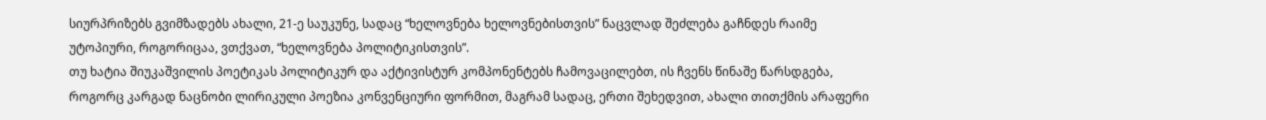სიურპრიზებს გვიმზადებს ახალი, 21-ე საუკუნე, სადაც “ხელოვნება ხელოვნებისთვის” ნაცვლად შეძლება გაჩნდეს რაიმე უტოპიური, როგორიცაა, ვთქვათ, “ხელოვნება პოლიტიკისთვის”.
თუ ხატია შიუკაშვილის პოეტიკას პოლიტიკურ და აქტივისტურ კომპონენტებს ჩამოვაცილებთ, ის ჩვენს წინაშე წარსდგება, როგორც კარგად ნაცნობი ლირიკული პოეზია კონვენციური ფორმით, მაგრამ სადაც, ერთი შეხედვით, ახალი თითქმის არაფერი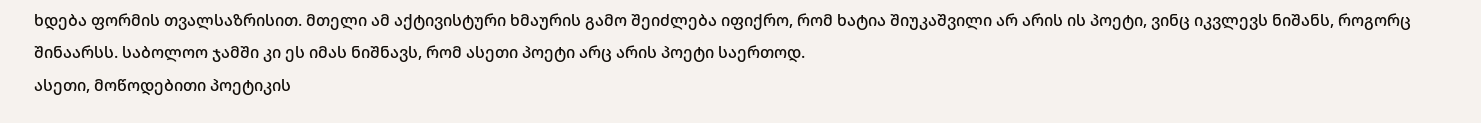ხდება ფორმის თვალსაზრისით. მთელი ამ აქტივისტური ხმაურის გამო შეიძლება იფიქრო, რომ ხატია შიუკაშვილი არ არის ის პოეტი, ვინც იკვლევს ნიშანს, როგორც შინაარსს. საბოლოო ჯამში კი ეს იმას ნიშნავს, რომ ასეთი პოეტი არც არის პოეტი საერთოდ.
ასეთი, მოწოდებითი პოეტიკის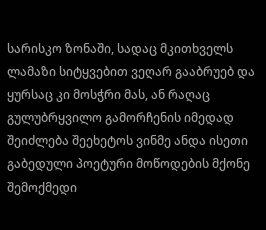სარისკო ზონაში, სადაც მკითხველს ლამაზი სიტყვებით ვეღარ გააბრუებ და ყურსაც კი მოსჭრი მას, ან რაღაც გულუბრყვილო გამორჩენის იმედად შეიძლება შეეხეტოს ვინმე ანდა ისეთი გაბედული პოეტური მოწოდების მქონე შემოქმედი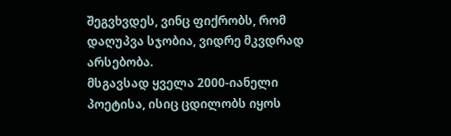შეგვხვდეს, ვინც ფიქრობს, რომ დაღუპვა სჯობია, ვიდრე მკვდრად არსებობა.
მსგავსად ყველა 2000-იანელი პოეტისა, ისიც ცდილობს იყოს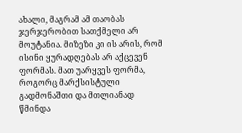ახალი, მაგრამ ამ თაობას ჯერჯერობით სათქმელი არ მოუტანია. მიზეზი კი ის არის, რომ ისინი ყურადღებას არ აქცევენ ფორმას. მათ უარყვეს ფორმა, როგორც მარქსისტული გადმონაშთი და მთლიანად წმინდა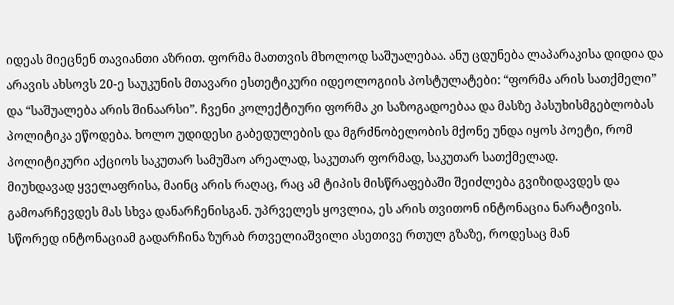იდეას მიეცნენ თავიანთი აზრით. ფორმა მათთვის მხოლოდ საშუალებაა. ანუ ცდუნება ლაპარაკისა დიდია და არავის ახსოვს 20-ე საუკუნის მთავარი ესთეტიკური იდეოლოგიის პოსტულატები: “ფორმა არის სათქმელი” და “საშუალება არის შინაარსი”. ჩვენი კოლექტიური ფორმა კი საზოგადოებაა და მასზე პასუხისმგებლობას პოლიტიკა ეწოდება. ხოლო უდიდესი გაბედულების და მგრძნობელობის მქონე უნდა იყოს პოეტი, რომ პოლიტიკური აქციოს საკუთარ სამუშაო არეალად, საკუთარ ფორმად, საკუთარ სათქმელად.
მიუხდავად ყველაფრისა, მაინც არის რაღაც, რაც ამ ტიპის მისწრაფებაში შეიძლება გვიზიდავდეს და გამოარჩევდეს მას სხვა დანარჩენისგან. უპრველეს ყოვლია, ეს არის თვითონ ინტონაცია ნარატივის. სწორედ ინტონაციამ გადარჩინა ზურაბ რთველიაშვილი ასეთივე რთულ გზაზე, როდესაც მან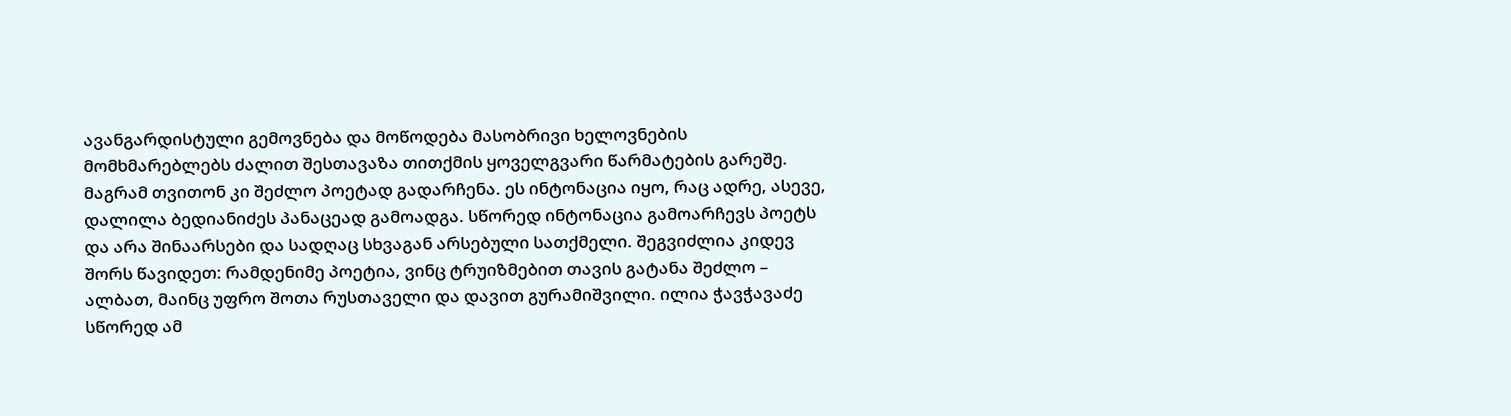ავანგარდისტული გემოვნება და მოწოდება მასობრივი ხელოვნების მომხმარებლებს ძალით შესთავაზა თითქმის ყოველგვარი წარმატების გარეშე. მაგრამ თვითონ კი შეძლო პოეტად გადარჩენა. ეს ინტონაცია იყო, რაც ადრე, ასევე, დალილა ბედიანიძეს პანაცეად გამოადგა. სწორედ ინტონაცია გამოარჩევს პოეტს და არა შინაარსები და სადღაც სხვაგან არსებული სათქმელი. შეგვიძლია კიდევ შორს წავიდეთ: რამდენიმე პოეტია, ვინც ტრუიზმებით თავის გატანა შეძლო – ალბათ, მაინც უფრო შოთა რუსთაველი და დავით გურამიშვილი. ილია ჭავჭავაძე სწორედ ამ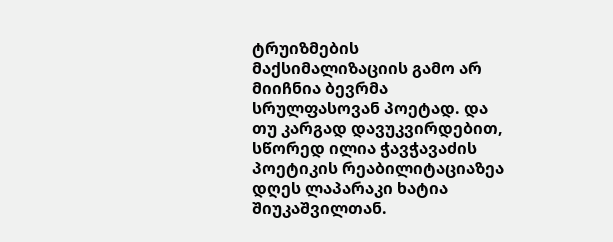ტრუიზმების მაქსიმალიზაციის გამო არ მიიჩნია ბევრმა სრულფასოვან პოეტად. და თუ კარგად დავუკვირდებით, სწორედ ილია ჭავჭავაძის პოეტიკის რეაბილიტაციაზეა დღეს ლაპარაკი ხატია შიუკაშვილთან.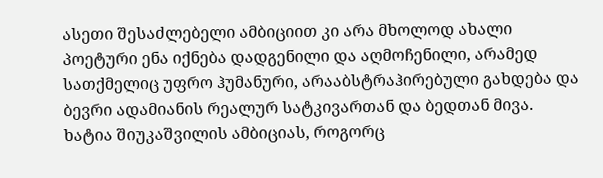ასეთი შესაძლებელი ამბიციით კი არა მხოლოდ ახალი პოეტური ენა იქნება დადგენილი და აღმოჩენილი, არამედ სათქმელიც უფრო ჰუმანური, არააბსტრაჰირებული გახდება და ბევრი ადამიანის რეალურ სატკივართან და ბედთან მივა.
ხატია შიუკაშვილის ამბიციას, როგორც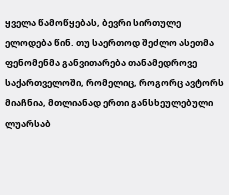ყველა წამოწყებას, ბევრი სირთულე ელოდება წინ. თუ საერთოდ შეძლო ასეთმა ფენომენმა განვითარება თანამედროვე საქართველოში, რომელიც, როგორც ავტორს მიაჩნია, მთლიანად ერთი განსხეულებული ლუარსაბ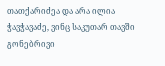თათქარიძეა და არა ილია ჭავჭავაძე, ვინც საკუთარ თავში გონებრივი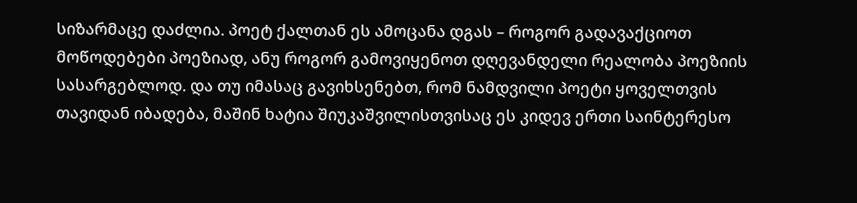სიზარმაცე დაძლია. პოეტ ქალთან ეს ამოცანა დგას – როგორ გადავაქციოთ მოწოდებები პოეზიად, ანუ როგორ გამოვიყენოთ დღევანდელი რეალობა პოეზიის სასარგებლოდ. და თუ იმასაც გავიხსენებთ, რომ ნამდვილი პოეტი ყოველთვის თავიდან იბადება, მაშინ ხატია შიუკაშვილისთვისაც ეს კიდევ ერთი საინტერესო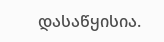დასაწყისია.